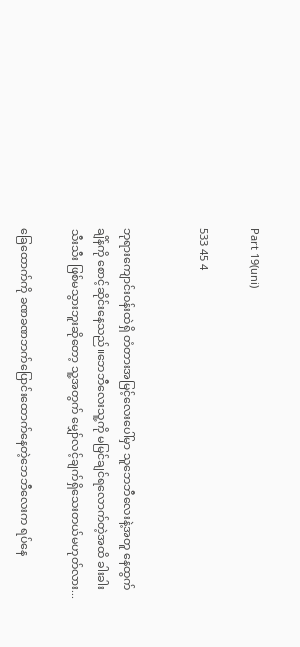Part 19(uni)

533 45 4


ဘုရားကျောင်းဝန်းထဲရှိ တံတားအမြင့်လေးပေါ်မှာ သူဘေဘီလေးနဲ့အတူ နေထွက်ချိန်ကို စောင့်ဆိုင်းနေသည်။ဘေဘီလေးသူ့ကို မမြင်ချင်ရလောက်တဲ့အထိ ခါးခါးသီးသီး ဖြစ်မသွားဘူးဆိုတော့ သူ့အတွက် မျှော်လင့်ချက်ရှိသေးတယ်မဟုတ်လား...

ခြေထောက်ကို ခဏခဏဘက်ပြောင်းထောက်နေတဲ့ဘေဘီလေးက ရပ်နေ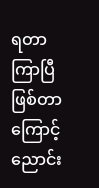ရတာကြာပြီ ဖြစ်တာကြောင့် ညောင်း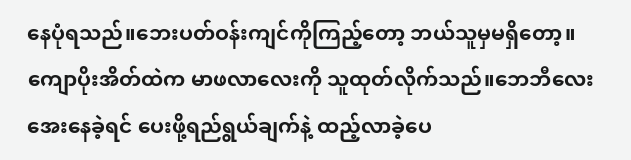နေပုံရသည်။ဘေးပတ်ဝန်းကျင်ကိုကြည့်တော့ ဘယ်သူမှမရှိတော့။
ကျောပိုးအိတ်ထဲက မာဖလာလေးကို သူထုတ်လိုက်သည်။ဘေဘီလေးအေးနေခဲ့ရင် ပေးဖို့ရည်ရွယ်ချက်နဲ့ ထည့်လာခဲ့ပေ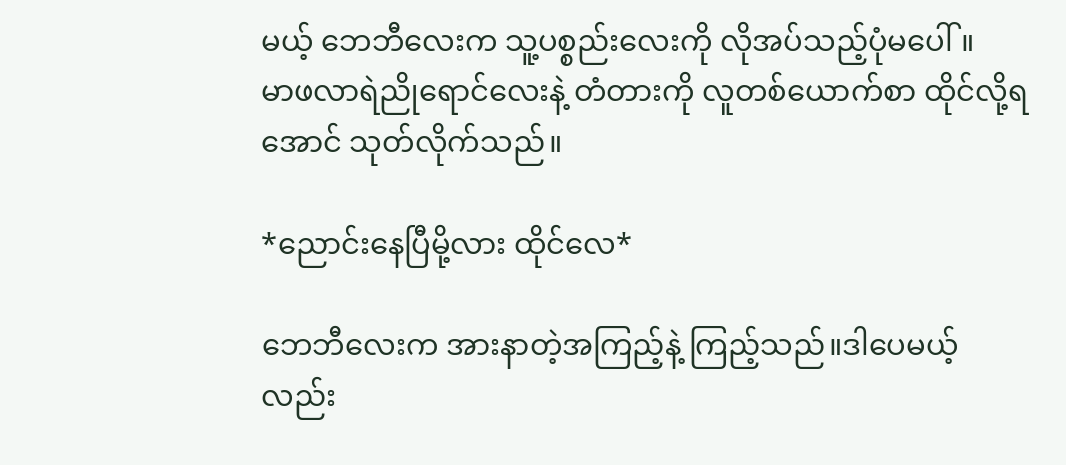မယ့် ဘေဘီလေးက သူ့ပစ္စည်းလေးကို လိုအပ်သည့်ပုံမပေါ်။
မာဖလာရဲညိုရောင်လေးနဲ့ တံတားကို လူတစ်ယောက်စာ ထိုင်လို့ရအောင် သုတ်လိုက်သည်။

*ညောင်းနေပြီမို့လား ထိုင်လေ*

ဘေဘီလေးက အားနာတဲ့အကြည့်နဲ့ ကြည့်သည်။ဒါပေမယ့်လည်း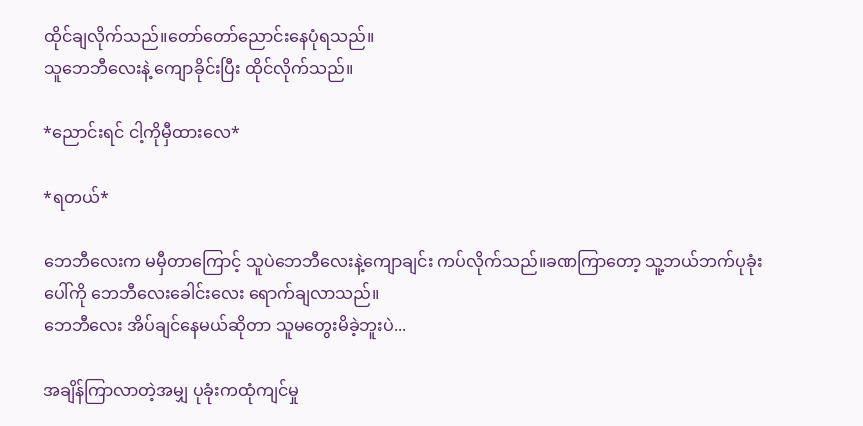ထိုင်ချလိုက်သည်။တော်တော်ညောင်းနေပုံရသည်။
သူဘေဘီလေးနဲ့ ကျောခိုင်းပြီး ထိုင်လိုက်သည်။

*ညောင်းရင် ငါ့ကိုမှီထားလေ*

*ရတယ်*

ဘေဘီလေးက မမှီတာကြောင့် သူပဲဘေဘီလေးနဲ့ကျောချင်း ကပ်လိုက်သည်။ခဏကြာတော့ သူ့ဘယ်ဘက်ပုခုံးပေါ်ကို ဘေဘီလေးခေါင်းလေး ရောက်ချလာသည်။
ဘေဘီလေး အိပ်ချင်နေမယ်ဆိုတာ သူမတွေးမိခဲ့ဘူးပဲ...

အချိန်ကြာလာတဲ့အမျှ ပုခုံးကထုံကျင်မှု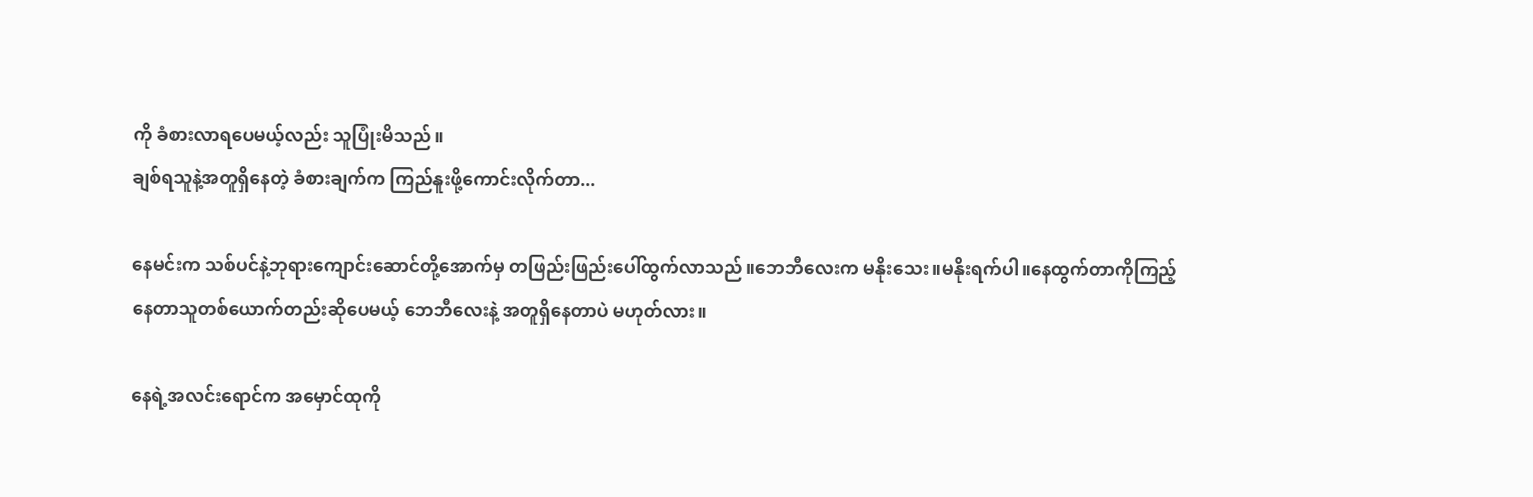ကို ခံစားလာရပေမယ့်လည်း သူပြုံးမိသည်။
ချစ်ရသူနဲ့အတူရှိနေတဲ့ ခံစားချက်က ကြည်နူးဖို့ကောင်းလိုက်တာ...

နေမင်းက သစ်ပင်နဲ့ဘုရားကျောင်းဆောင်တို့အောက်မှ တဖြည်းဖြည်းပေါ်ထွက်လာသည်။ဘေဘီလေးက မနိုးသေး။မနိုးရက်ပါ။နေထွက်တာကိုကြည့်နေတာသူတစ်ယောက်တည်းဆိုပေမယ့် ဘေဘီလေးနဲ့ အတူရှိနေတာပဲ မဟုတ်လား။

နေရဲ့အလင်းရောင်က အမှောင်ထုကို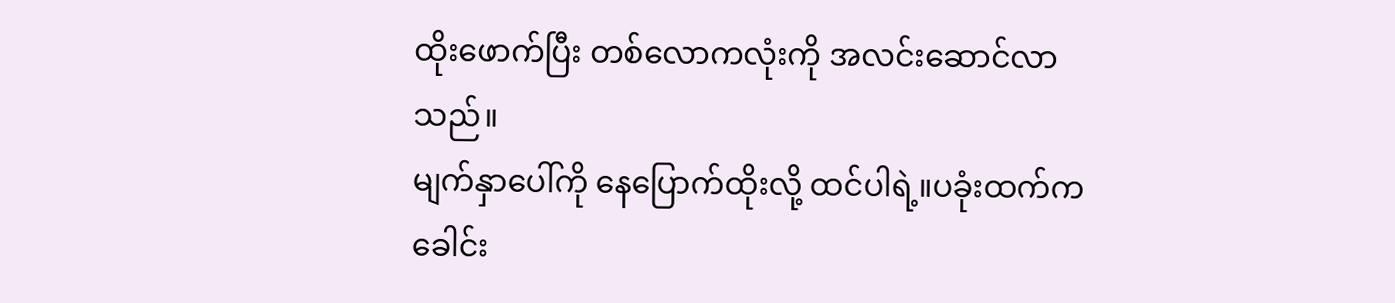ထိုးဖောက်ပြီး တစ်လောကလုံးကို အလင်းဆောင်လာသည်။
မျက်နှာပေါ်ကို နေပြောက်ထိုးလို့ ထင်ပါရဲ့။ပခုံးထက်ကခေါင်း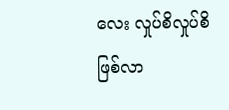လေး လှုပ်စိလှုပ်စိဖြစ်လာ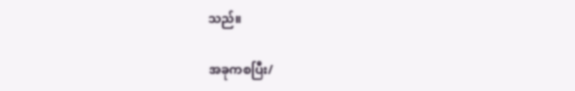သည်။

အခုကစပြီး/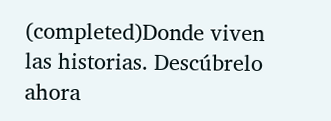(completed)Donde viven las historias. Descúbrelo ahora